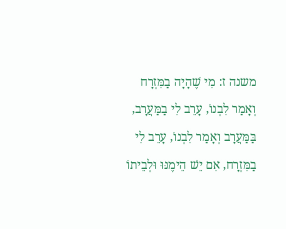משנה ז: מִי שֶׁהָיָה בַמִּזְרָח וְאָמַר לִבְנוֹ, עָרֵב לִי בַמַּעֲרָב, בַּמַּעֲרָב וְאָמַר לִבְנוֹ, עָרֵב לִי בַמִּזְרָח, אִם יֵשׁ הֵימֶנּוּ וּלְבֵיתוֹ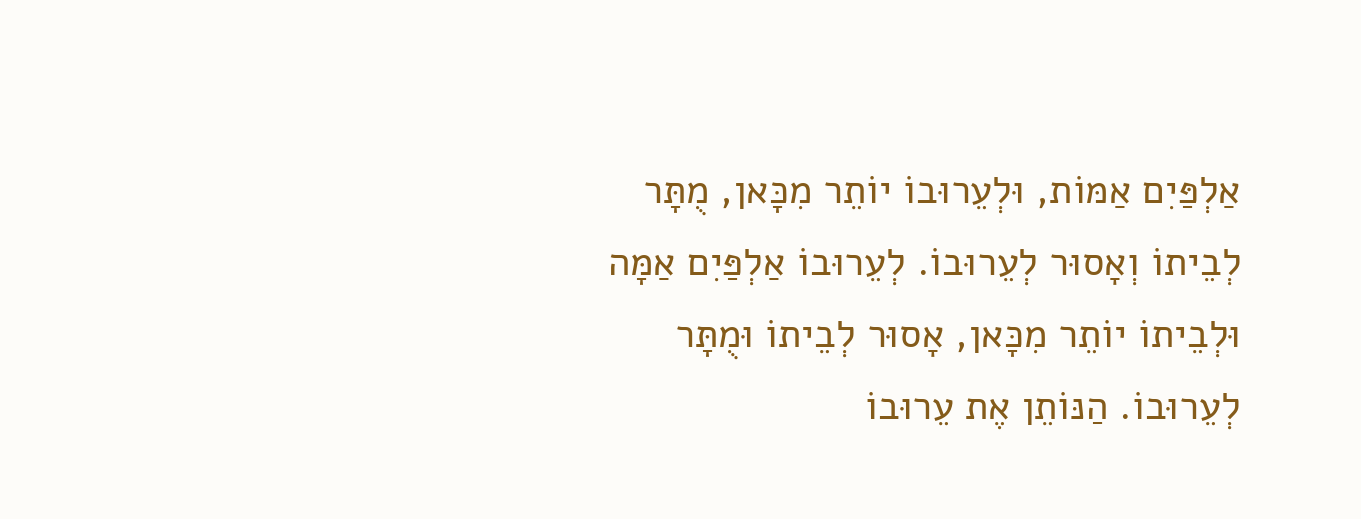אַלְפַּיִם אַמּוֹת, וּלְעֵרוּבוֹ יוֹתֵר מִכָּאן, מֻתָּר לְבֵיתוֹ וְאָסוּר לְעֵרוּבוֹ. לְעֵרוּבוֹ אַלְפַּיִם אַמָּה וּלְבֵיתוֹ יוֹתֵר מִכָּאן, אָסוּר לְבֵיתוֹ וּמֻתָּר לְעֵרוּבוֹ. הַנּוֹתֵן אֶת עֵרוּבוֹ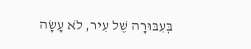בְּעִבּוּרָה שֶׁל עִיר, לֹא עָשָׂה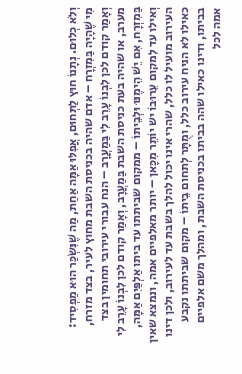וְלֹא כְלוּם. נְתָנוֹ חוּץ לַתְּחוּם, אֲפִלּוּ אַמָּה אַחַת, מַה שֶׁנִּשְׂכַּר הוּא מַפְסִיד:
מִי שֶׁהָיָה בַּמִזְרָח – אדם שהיה בכניסת השבת מחוץ לעיר, בצד מזרח, וְאָמַר קודם לכן לִבְנוֹ עָרֵב לִי בַּמַעֲרָב – הנח עבורי עירובי תחומין בצד מערב, או שהיה בעת כניסת השבת בַּמַעֲרָב, וְאָמַר קודם לכן לִבְנוֹ עָרֵב לִי בַּמִזְרָח, אִם יֵשׁ הֵימֶנּוּ וּלְבֵיתוֹ – ממקום שביתתו עד ביתו אַלְפַּיִם אַמָּה, וְאילו עד לִמקום עֵרוּבוֹ יש יוֹתֵר מִכָּאן – יותר מאלפיים אמה, ונמצא שאין העירוב מועיל לו כלל, שהרי אינו יכול להלך בשבת עד לעירוב, ולכן דינו כאילו לא הניח עירוב כלל, ומֻתָּר לְתחום בֵיתוֹ – מקום שביתתו נקבע בביתו, ודינו כאילו שהה בביתו בכניסת השבת, ומהלך משם אלפיים אמה לכל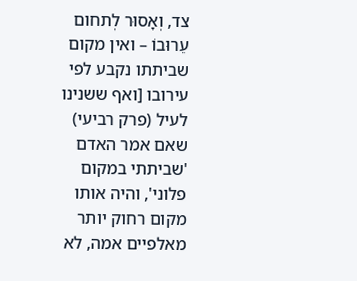צד, וְאָסוּר לְתחום עֵרוּבוֹ – ואין מקום שביתתו נקבע לפי עירובו [ואף ששנינו לעיל (פרק רביעי) שאם אמר האדם 'שביתתי במקום פלוני', והיה אותו מקום רחוק יותר מאלפיים אמה, לא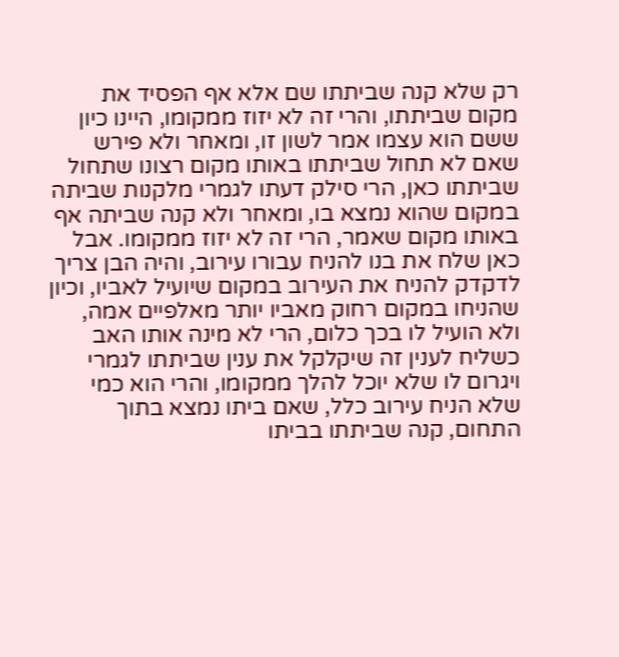רק שלא קנה שביתתו שם אלא אף הפסיד את מקום שביתתו, והרי זה לא יזוז ממקומו, היינו כיון ששם הוא עצמו אמר לשון זו, ומאחר ולא פירש שאם לא תחול שביתתו באותו מקום רצונו שתחול שביתתו כאן, הרי סילק דעתו לגמרי מלקנות שביתה במקום שהוא נמצא בו, ומאחר ולא קנה שביתה אף באותו מקום שאמר, הרי זה לא יזוז ממקומו. אבל כאן שלח את בנו להניח עבורו עירוב, והיה הבן צריך לדקדק להניח את העירוב במקום שיועיל לאביו, וכיון שהניחו במקום רחוק מאביו יותר מאלפיים אמה, ולא הועיל לו בכך כלום, הרי לא מינה אותו האב כשליח לענין זה שיקלקל את ענין שביתתו לגמרי ויגרום לו שלא יוכל להלך ממקומו, והרי הוא כמי שלא הניח עירוב כלל, שאם ביתו נמצא בתוך התחום, קנה שביתתו בביתו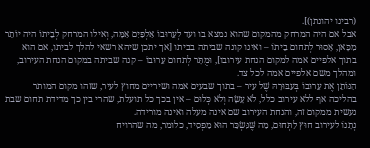(רבינו יהונתן)].
אבל אם היה המרחק מהמקום שהוא נמצא בו ועד לְעֵרוּבוֹ אַלְפַּיִם אַמָּה, וְאילו המרחק לְבֵיתוֹ היה יוֹתֵר מִכָּאן, אָסוּר לְתחום בֵיתוֹ – ואינו קונה שביתה בביתו [אך יתכן שיהא רשאי להלך לביתו, אם הוא בתוך אלפיים אמה למקום הנחת עירובו], וּמֻתָּר לְתחום עֵרוּבוֹ – קנה שביתה במקום הנחת העירוב, ומהלך משם אלפיים אמה לכל צד.
הַנּוֹתֵן אֶת עֵרוּבוֹ בְּעִבּוּרָהּ שֶׁל עִיר – בתוך שבעים אמה ושיריים מחוץ לעיר, שזהו מקום המותר בהליכה אף ללא עירוב כלל, לֹא עָשָׂה וְלֹא כְּלוּם – אין בכך כל תועלת, שהרי בין כך מדידת תחום שבת נעשית ממקום זה, והנחת העירוב שם אינה מעלה ואינה מורידה.
נְתָנוֹ לעירוב חוּץ לַתְּחוּם, מַה שֶּׁנִּשְׂכַּר הוּא מַפְסִיד, כלומר, מה שהרויח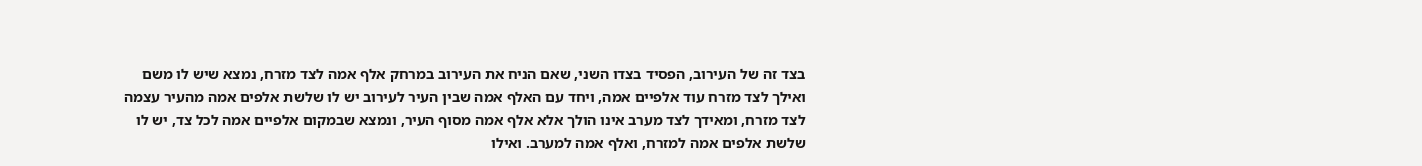בצד זה של העירוב, הפסיד בצדו השני, שאם הניח את העירוב במרחק אלף אמה לצד מזרח, נמצא שיש לו משם ואילך לצד מזרח עוד אלפיים אמה, ויחד עם האלף אמה שבין העיר לעירוב יש לו שלשת אלפים אמה מהעיר עצמה לצד מזרח, ומאידך לצד מערב אינו הולך אלא אלף אמה מסוף העיר, ונמצא שבמקום אלפיים אמה לכל צד, יש לו שלשת אלפים אמה למזרח, ואלף אמה למערב. ואילו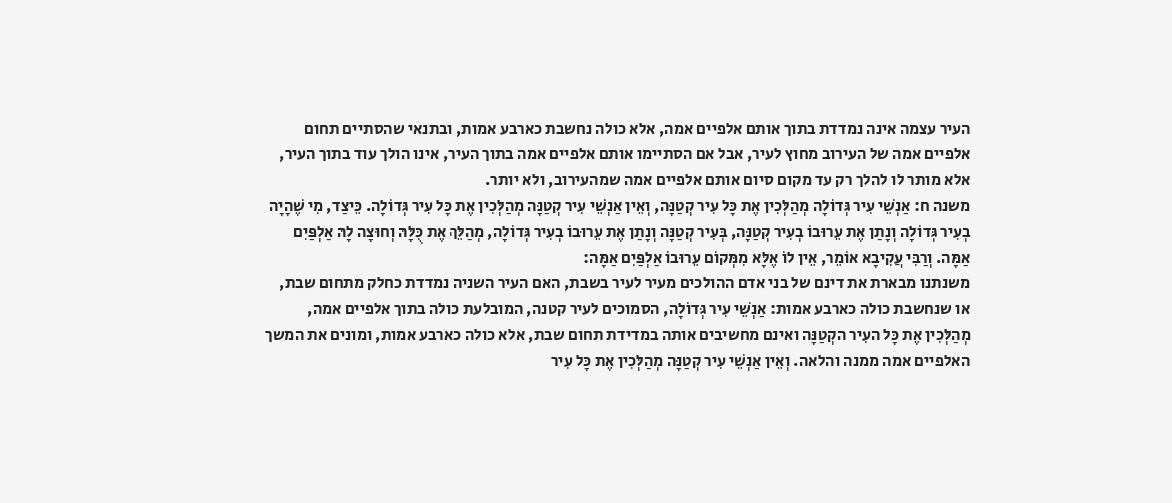העיר עצמה אינה נמדדת בתוך אותם אלפיים אמה, אלא כולה נחשבת כארבע אמות, ובתנאי שהסתיים תחום אלפיים אמה של העירוב מחוץ לעיר, אבל אם הסתיימו אותם אלפיים אמה בתוך העיר, אינו הולך עוד בתוך העיר, אלא מותר לו להלך רק עד מקום סיום אותם אלפיים אמה שמהעירוב, ולא יותר.
משנה ח: אַנְשֵׁי עִיר גְּדוֹלָה מְהַלְּכִין אֶת כָּל עִיר קְטַנָּה, וְאֵין אַנְשֵׁי עִיר קְטַנָּה מְהַלְּכִין אֶת כָּל עִיר גְּדוֹלָה. כֵּיצַד, מִי שֶׁהָיָה בְעִיר גְּדוֹלָה וְנָתַן אֶת עֵרוּבוֹ בְעִיר קְטַנָּה, בְּעִיר קְטַנָּה וְנָתַן אֶת עֵרוּבוֹ בְעִיר גְּדוֹלָה, מְהַלֵּךְ אֶת כֻּלָּהּ וְחוּצָה לָהּ אַלְפַּיִם אַמָּה. וְרַבִּי עֲקִיבָא אוֹמֵר, אֵין לוֹ אֶלָּא מִמְּקוֹם עֵרוּבוֹ אַלְפַּיִם אַמָּה:
משנתנו מבארת את דינם של בני אדם ההולכים מעיר לעיר בשבת, האם העיר השניה נמדדת כחלק מתחום שבת, או שנחשבת כולה כארבע אמות: אַנְשֵׁי עִיר גְּדוֹלָה, הסמוכים לעיר קטנה, המובלעת כולה בתוך אלפיים אמה, מְהַלְּכִין אֶת כָּל העִיר הקְטַנָּה ואינם מחשיבים אותה במדידת תחום שבת, אלא כולה כארבע אמות, ומונים את המשך האלפיים אמה ממנה והלאה. וְאֵין אַנְשֵׁי עִיר קְטַנָּה מְהַלְּכִין אֶת כָּל עִיר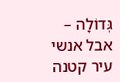גְּדוֹלָה – אבל אנשי עיר קטנה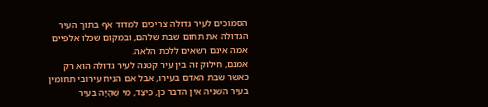הסמוכים לעיר גדולה צריכים למדוד אף בתוך העיר הגדולה את תחום שבת שלהם, ובמקום שכלו אלפיים אמה אינם רשאים ללכת הלאה.
אמנם, חילוק זה בין עיר קטנה לעיר גדולה הוא רק כאשר שבת האדם בעירו, אבל אם הניח עירובי תחומין בעיר השניה אין הדבר כן, כֵּיצַד, מִי שֶׁהָיָה בְּעִיר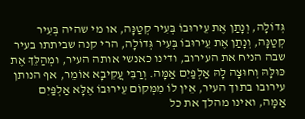גְּדוֹלָה, וְנָתַן אֶת עֵירוּבוֹ בְּעִיר קְטַנָּה, או מי שהיה בְּעִיר קְטַנָּה, וְנָתַן אֶת עֵירוּבוֹ בְּעִיר גְּדוֹלָה, הרי קנה שביתתו בעיר שבה הניח את העירוב, ודינו כאנשי אותה העיר, ומְהַלֵּךְ אֶת כּוּלָּהּ וְחוּצָה לָהּ אַלְפַּיִם אַמָּה. וְרַבִּי עֲקִיבָא אוֹמֵר, אף הנותן עירובו בתוך העיר, אֵין לוֹ מִמְּקוֹם עֵירוּבוֹ אֶלָּא אַלְפַּיִם אַמָּה, ואינו מהלך את כל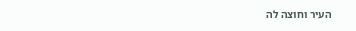העיר וחוצה לה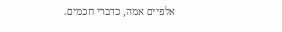אלפיים אמה, כדברי חכמים.